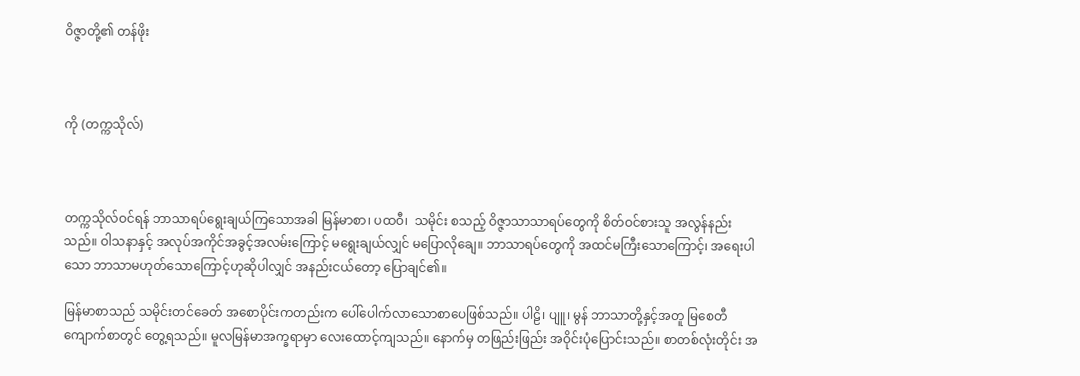ဝိဇ္ဇာတို့၏ တန်ဖိုး



ကို (တက္ကသိုလ်)



တက္ကသိုလ်ဝင်ရန် ဘာသာရပ်ရွေးချယ်ကြသောအခါ မြန်မာစာ၊ ပထဝီ၊  သမိုင်း စသည့် ဝိဇ္ဇာသာသာရပ်တွေကို စိတ်ဝင်စားသူ အလွန်နည်းသည်။ ဝါသနာနှင့် အလုပ်အကိုင်အခွင့်အလမ်းကြောင့် မရွေးချယ်လျှင် မပြောလိုချေ။ ဘာသာရပ်တွေကို အထင်မကြီးသောကြောင့်၊ အရေးပါသော ဘာသာမဟုတ်သောကြောင့်ဟုဆိုပါလျှင် အနည်းငယ်တော့ ပြောချင်၏။

မြန်မာစာသည် သမိုင်းတင်ခေတ် အစောပိုင်းကတည်းက ပေါ်ပေါက်လာသောစာပေဖြစ်သည်။ ပါဠိ၊ ပျူ၊ မွန် ဘာသာတို့နှင့်အတူ မြစေတီကျောက်စာတွင် တွေ့ရသည်။ မူလမြန်မာအက္ခရာမှာ လေးထောင့်ကျသည်။ နောက်မှ တဖြည်းဖြည်း အဝိုင်းပုံပြောင်းသည်။ စာတစ်လုံးတိုင်း အ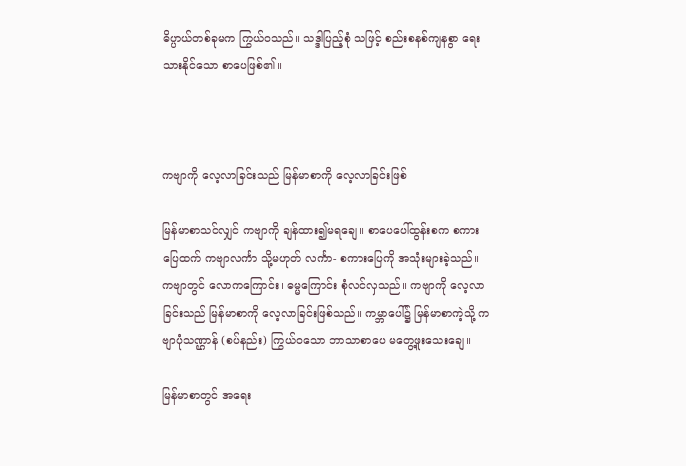ဓိပ္ပာယ်တစ်ခုမက ကြွယ်ဝသည်။ သဒ္ဒါပြည့်စုံ သဖြင့် စည်းစနစ်ကျနစွာ ရေးသားနိုင်သော စာပေဖြစ်၏။



ကဗျာကို လေ့လာခြင်းသည် မြန်မာစာကို လေ့လာခြင်းဖြစ်

မြန်မာစာသင်လျှင် ကဗျာကို ချန်ထား၍မရချေ။ စာပေပေါ်ထွန်းစက စကားပြေထက် ကဗျာလင်္ကာ သို့မဟုတ် လင်္ကာ- စကားပြေကို အသုံးများခဲ့သည်။ ကဗျာတွင် လောကကြောင်း၊ ဓမ္မကြောင်း စုံလင်လှသည်။ ကဗျာကို လေ့လာခြင်းသည် မြန်မာစာကို လေ့လာခြင်းဖြစ်သည်။ ကမ္ဘာပေါ်၌ မြန်မာစာကဲ့သို့ ကဗျာပုံသဏ္ဌာန် (စပ်နည်း) ကြွယ်ဝသော ဘာသာစာပေ မတွေ့ဖူးသေးချေ။

မြန်မာစာတွင် အရေး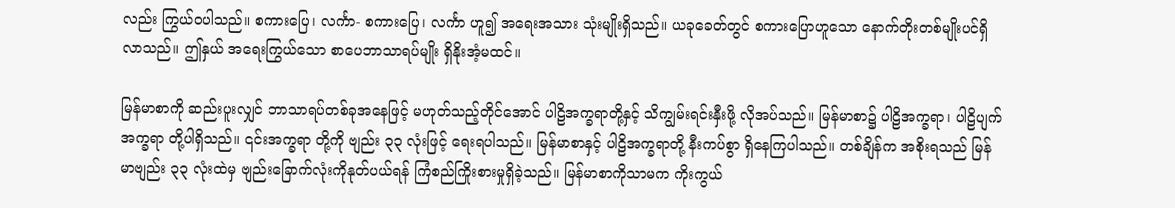လည်း ကြွယ်ဝပါသည်။ စကားပြေ၊ လင်္ကာ- စကားပြေ၊ လင်္ကာ ဟူ၍ အရေးအသား သုံးမျိုးရှိသည်။ ယခုခေတ်တွင် စကားပြောဟူသော နောက်တိုးတစ်မျိုးပင်ရှိလာသည်။ ဤနှယ် အရေးကြွယ်သော စာပေဘာသာရပ်မျိုး ရှိနိုးအံ့မထင်။

မြန်မာစာကို ဆည်းပူးလျှင် ဘာသာရပ်တစ်ခုအနေဖြင့် မဟုတ်သည့်တိုင်အောင် ပါဠိအက္ခရာတို့နှင့် သိကျွမ်းရင်းနှီးဖို့ လိုအပ်သည်။ မြန်မာစာ၌ ပါဠိအက္ခရာ၊ ပါဠိပျက်အက္ခရာ တို့ပါရှိသည်။ ၎င်းအက္ခရာ တို့ကို ဗျည်း ၃၃ လုံးဖြင့် ရေးရပါသည်။ မြန်မာစာနှင့် ပါဠိအက္ခရာတို့ နီးကပ်စွာ ရှိနေကြပါသည်။ တစ်ချိန်က အစိုးရသည် မြန်မာဗျည်း ၃၃ လုံးထဲမှ ဗျည်းခြောက်လုံးကိုနုတ်ပယ်ရန် ကြံစည်ကြိုးစားမှုရှိခဲ့သည်။ မြန်မာစာကိုသာမက ကိုးကွယ်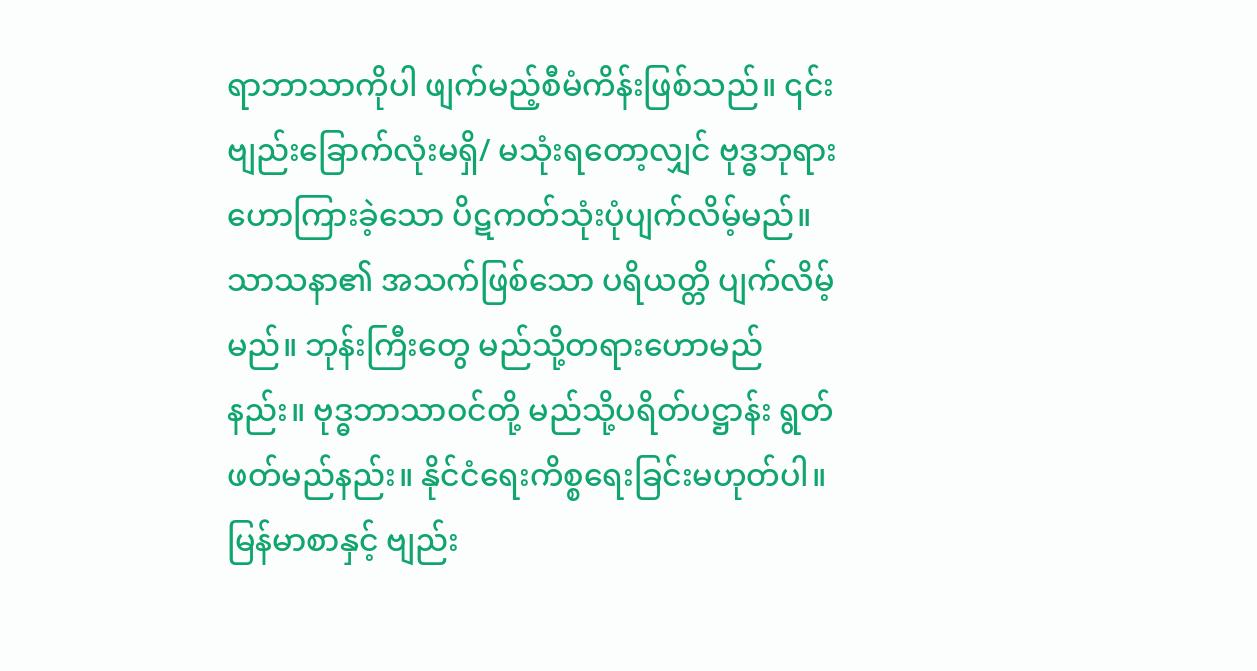ရာဘာသာကိုပါ ဖျက်မည့်စီမံကိန်းဖြစ်သည်။ ၎င်းဗျည်းခြောက်လုံးမရှိ/ မသုံးရတော့လျှင် ဗုဒ္ဓဘုရားဟောကြားခဲ့သော ပိဋကတ်သုံးပုံပျက်လိမ့်မည်။ သာသနာ၏ အသက်ဖြစ်သော ပရိယတ္တိ ပျက်လိမ့်မည်။ ဘုန်းကြီးတွေ မည်သို့တရားဟောမည်နည်း။ ဗုဒ္ဓဘာသာဝင်တို့ မည်သို့ပရိတ်ပဋ္ဌာန်း ရွတ်ဖတ်မည်နည်း။ နိုင်ငံရေးကိစ္စရေးခြင်းမဟုတ်ပါ။ မြန်မာစာနှင့် ဗျည်း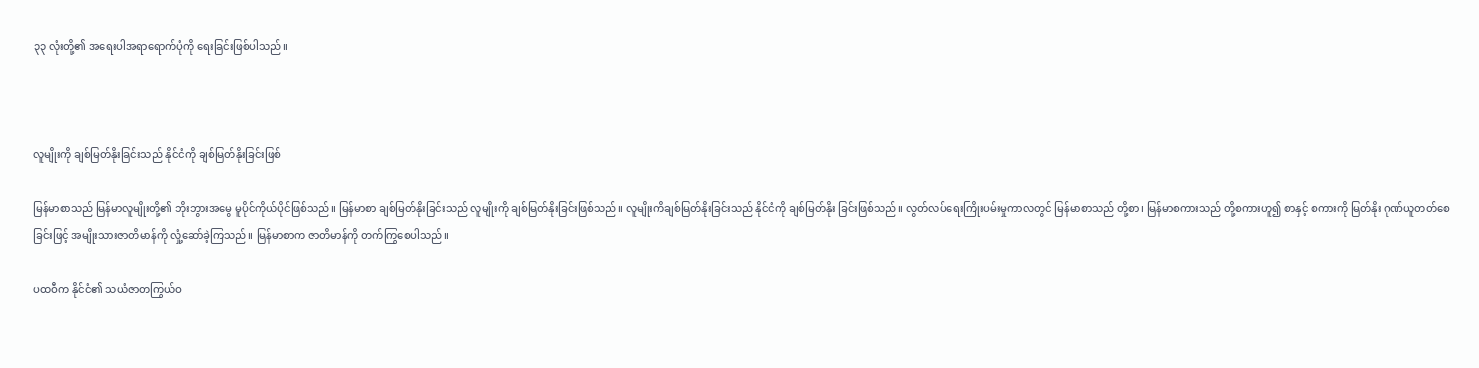၃၃ လုံးတို့၏ အရေးပါအ‌ရာရောက်ပုံကို ရေးခြင်းဖြစ်ပါသည်။



လူမျိုးကို ချစ်မြတ်နိုးခြင်းသည် နိုင်ငံကို ချစ်မြတ်နိုးခြင်းဖြစ်

မြန်မာစာသည် မြန်မာလူမျိုးတို့၏ ဘိုးဘွားအမွေ မူပိုင်ကိုယ်ပိုင်ဖြစ်သည်။ မြန်မာစာ ချစ်မြတ်နိုးခြင်းသည် လူမျိုးကို ချစ်မြတ်နိုးခြင်းဖြစ်သည်။ လူမျိုးကိချစ်မြတ်နိုးခြင်းသည် နိုင်ငံကို ချစ်မြတ်နိုး ခြင်းဖြစ်သည်။ လွတ်လပ်ရေးကြိုးပမ်းမှုကာလတွင် မြန်မာစာသည် တို့စာ၊ မြန်မာစကားသည် တို့စကားဟူ၍ စာနှင့် စကားကို မြတ်နိုး ဂုဏ်ယူတတ်စေခြင်းဖြင့် အမျိုးသားဇာတိမာန်ကို လှုံ့ဆော်ခဲ့ကြသည်။ မြန်မာစာက ဇာတိမာန်ကို တက်ကြွစေပါသည်။

ပထဝီက နိုင်ငံ၏ သယံဇာတကြွယ်ဝ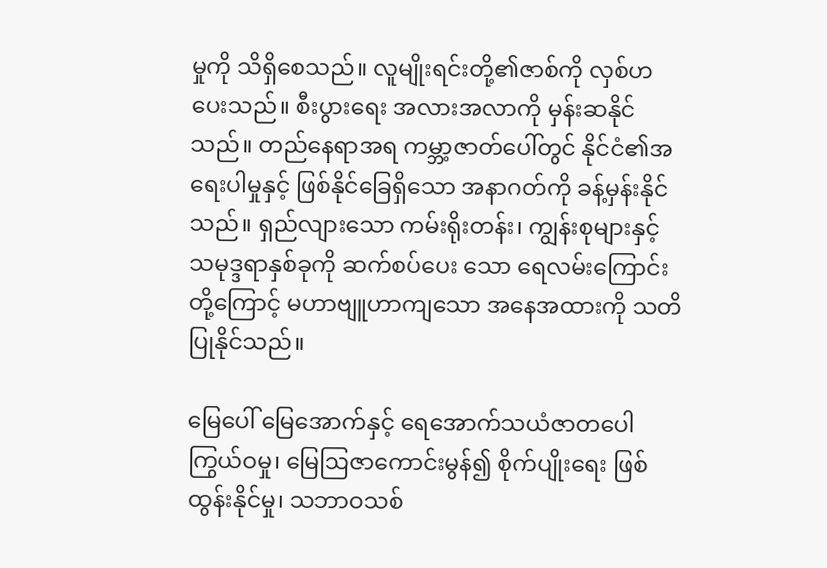မှုကို သိရှိစေသည်။ လူမျိုးရင်းတို့၏ဇာစ်ကို လှစ်ဟပေးသည်။ စီးပွားရေး အလားအလာကို မှန်းဆနိုင်သည်။ တည်နေရာအရ ကမ္ဘာ့ဇာတ်ပေါ်တွင် နိုင်ငံ၏အရေးပါမှုနှင့် ဖြစ်နိုင်ခြေရှိသော အနာဂတ်ကို ခန့်မှန်းနိုင်သည်။ ရှည်လျားသော ကမ်းရိုးတန်း၊ ကျွန်းစုများနှင့် သမုဒ္ဒရာနှစ်ခုကို ဆက်စပ်ပေး သော ရေလမ်းကြောင်းတို့ကြောင့် မဟာဗျူဟာကျသော အနေအထားကို သတိပြုနိုင်သည်။

မြေပေါ် မြေအောက်နှင့် ရေအောက်သယံဇာတပေါကြွယ်ဝမှု၊ မြေဩဇာကောင်းမွန်၍ စိုက်ပျိုးရေး ဖြစ်ထွန်းနိုင်မှု၊ သဘာဝသစ်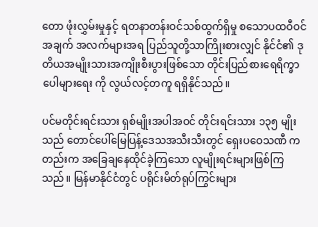တော ဖုံးလွှမ်းမှုနှင့် ရတနာတန်းဝင်သစ်ထွက်ရှိမှု စသောပထဝီဝင်အချက် အလက်များအရ ပြည်သူတို့သာကြိုးစားလျှင် နိုင်ငံ၏ ဒုတိယအမျိုးသားအကျိုးစီးပွားဖြစ်သော တိုင်းပြည်စားရေရိက္ခာပေါများရေး ကို လွယ်လင့်တကူ ရရှိနိုင်သည်။

ပင်မတိုင်းရင်းသား ရှစ်မျိုးအပါအဝင် တိုင်းရင်းသား ၁၃၅ မျိုးသည် တောင်ပေါ်မြေပြန့်ဒေသအသီးသီးတွင် ရှေးပဝေသဏီ ကတည်းက အခြေချနေထိုင်ခဲ့ကြသော လူမျိုးရင်းများဖြစ်ကြသည်။ မြန်မာနိုင်ငံတွင် ပရိုင်းမိတ်ရုပ်ကြွင်းများ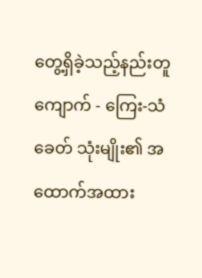တွေ့ရှိခဲ့သည့်နည်းတူ ကျောက် - ကြေး-သံခေတ် သုံးမျိုး၏ အထောက်အထား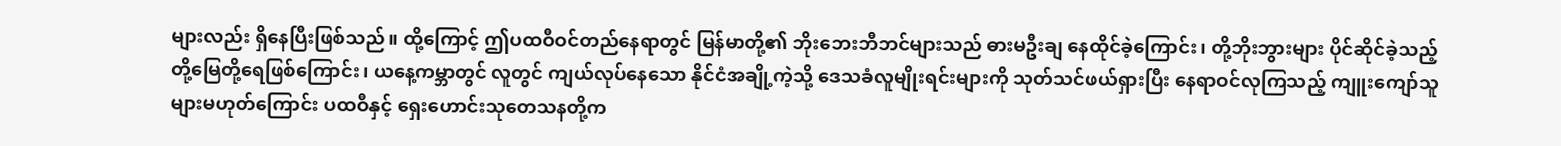များလည်း ရှိနေပြီးဖြစ်သည်။ ထို့ကြောင့် ဤပထဝီဝင်တည်နေရာတွင် မြန်မာတို့၏ ဘိုးဘေးဘီဘင်များသည် ဓားမဦးချ နေထိုင်ခဲ့ကြောင်း၊ တို့ဘိုးဘွားများ ပိုင်ဆိုင်ခဲ့သည့် တို့မြေတို့ရေဖြစ်ကြောင်း၊ ယနေ့ကမ္ဘာတွင် လူတွင် ကျယ်လုပ်နေသော နိုင်ငံအချို့ကဲ့သို့ ဒေသခံလူမျိုးရင်းများကို သုတ်သင်ဖယ်ရှားပြီး နေရာဝင်လုကြသည့် ကျူးကျော်သူများမဟုတ်ကြောင်း ပထဝီနှင့် ရှေးဟောင်းသုတေသနတို့က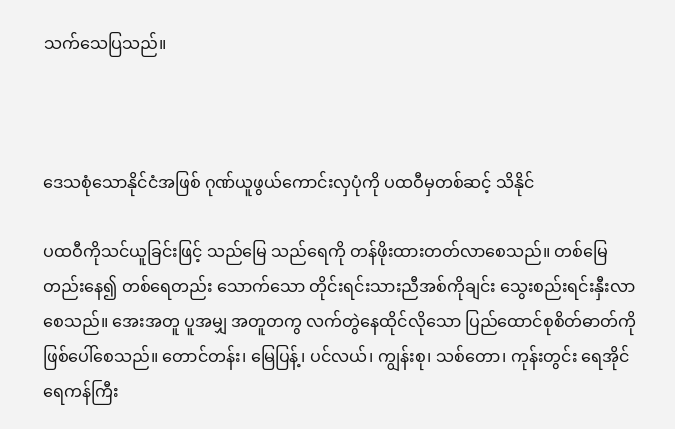သက်သေပြသည်။



ဒေသစုံသောနိုင်ငံအဖြစ် ဂုဏ်ယူဖွယ်ကောင်းလှပုံကို ပထဝီမှတစ်ဆင့် သိနိုင်

ပထဝီကိုသင်ယူခြင်းဖြင့် သည်မြေ သည်ရေကို တန်ဖိုးထားတတ်လာစေသည်။ တစ်မြေတည်းနေ၍ တစ်ရေတည်း သောက်သော တိုင်းရင်းသားညီအစ်ကိုချင်း သွေးစည်းရင်းနှီးလာစေသည်။ အေးအတူ ပူအမျှ အတူတကွ လက်တွဲနေထိုင်လိုသော ပြည်ထောင်စုစိတ်ဓာတ်ကို ဖြစ်ပေါ်စေသည်။ တောင်တန်း၊ မြေပြန့်၊ ပင်လယ်၊ ကျွန်းစု၊ သစ်တော၊ ကုန်းတွင်း ရေအိုင်ရေကန်ကြီး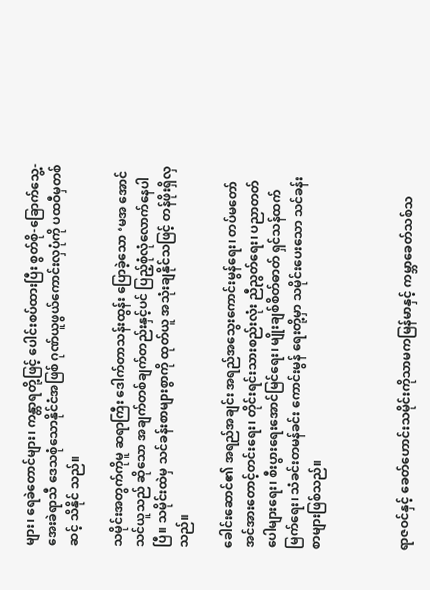များ၊ ရေခဲတောင်များ၊ ကန္တာရတို့ဖြင့် ပေါင်းစပ်ထားပြီး စွတ်စို-ခြောက်သွေ့-အေးခဲရာသီ ဒေသစုံသောနိုင်ငံအဖြစ် ဂုဏ်ယူဖွယ်ကောင်းလှပုံကို ပထဝီမှတစ်ဆင့် သိနိုင် သည်။

သမိုင်းအတွက်ကိုမူ ဆရာကြီး ဒေါက်တာသန်းထွန်း ပြောခဲ့သော ‘မအ အောင်သင်ယူသည် ဆိုသော အချက်တစ်ချက်တည်းနှင့်ပင် ပြည့်စုံလုံလောက်နေပါပြီ။ သမိုင်းထဲမှ သင်ခန်းစာများစွာကို ထုတ်ယူ အသုံးချနိုင်သဖြင့် တန်ဖိုးရှိလှသည်။

ခေါင်းဆောင်၏ အရည်အချင်း အရည်အသွေးကောင်းမွန်ရေး၊ တပ်မတော်အင်အားတောင့်တင်းရေး၊ တိုင်းရင်းသားစည်းလုံး ညီညွတ်ရေး၊ ပညာတတ်ပေါများရေး၊ စီးပွားရေးအောင်မြင်ရေး၊ မျိုးချစ်စိတ်ဓာတ် ရှင်သန်ထက်မြက်ရေး၊ သံခင်းတမန်ခင်း ကောင်းမွန် ရေးတို့မှာ သမိုင်းပေးသော သင်ခန်းစာများဖြစ်သည်။



ရာဇဝင်နှင့် ခေတ်ဟောင်းသမိုင်းကိုသာမကမြန်မာနှင့် ကမ္ဘာခေတ်သစ်သ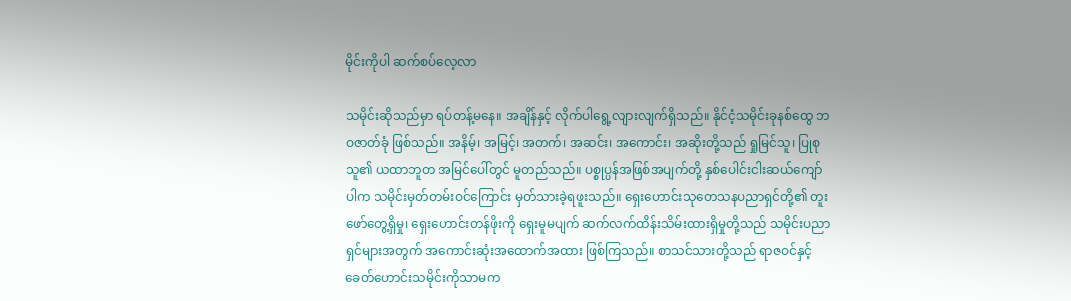မိုင်းကိုပါ ဆက်စပ်လေ့လာ

သမိုင်းဆိုသည်မှာ ရပ်တန့်မနေ။ အချိန်နှင့် လိုက်ပါရွေ့လျားလျက်ရှိသည်။ နိုင်ငံ့သမိုင်းခုနစ်ထွေ ဘဝဇာတ်ခုံ ဖြစ်သည်။ အနိမ့်၊ အမြင့်၊ အတက်၊ အဆင်း၊ အကောင်း၊ အဆိုးတို့သည် ရှုမြင်သူ၊ ပြုစုသူ၏ ယထာဘူတ အမြင်ပေါ်တွင် မူတည်သည်။ ပစ္စုပ္ပန်အဖြစ်အပျက်တို့ နှစ်ပေါင်းငါးဆယ်ကျော်ပါက သမိုင်းမှတ်တမ်းဝင်ကြောင်း မှတ်သားခဲ့ရဖူးသည်။ ရှေးဟောင်းသုတေသနပညာရှင်တို့၏ တူးဖော်တွေ့ရှိမှု၊ ရှေးဟောင်းတန်ဖိုးကို ရှေးမူမပျက် ဆက်လက်ထိန်းသိမ်းထားရှိမှုတို့သည် သမိုင်းပညာရှင်များအတွက် အကောင်းဆုံးအထောက်အထား ဖြစ်ကြသည်။ စာသင်သားတို့သည် ရာဇဝင်နှင့် ခေတ်ဟောင်းသမိုင်းကိုသာမက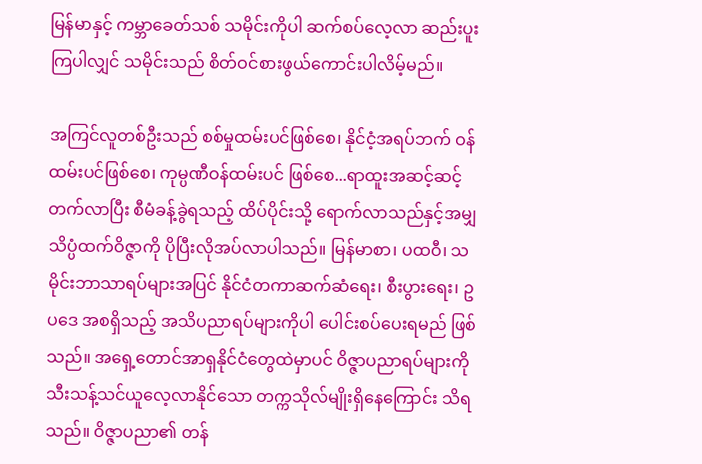မြန်မာနှင့် ကမ္ဘာခေတ်သစ် သမိုင်းကိုပါ ဆက်စပ်လေ့လာ ဆည်းပူးကြပါလျှင် သမိုင်းသည် စိတ်ဝင်စားဖွယ်ကောင်းပါလိမ့်မည်။

အကြင်လူတစ်ဦးသည် စစ်မှုထမ်းပင်ဖြစ်စေ၊ နိုင်ငံ့အရပ်ဘက် ဝန်ထမ်းပင်ဖြစ်စေ၊ ကုမ္ပဏီဝန်ထမ်းပင် ဖြစ်စေ...ရာထူးအဆင့်ဆင့် တက်လာပြီး စီမံခန့်ခွဲရသည့် ထိပ်ပိုင်းသို့ ရောက်လာသည်နှင့်အမျှ သိပ္ပံထက်ဝိဇ္ဇာကို ပိုပြီးလိုအပ်လာပါသည်။ မြန်မာစာ၊ ပထဝီ၊ သမိုင်းဘာသာရပ်များအပြင် နိုင်ငံတကာဆက်ဆံရေး၊ စီးပွားရေး၊ ဥပဒေ အစရှိသည့် အသိပညာရပ်များကိုပါ ပေါင်းစပ်ပေးရမည် ဖြစ်သည်။ အရှေ့တောင်အာရှနိုင်ငံတွေထဲမှာပင် ဝိဇ္ဇာပညာရပ်များကို သီးသန့်သင်ယူလေ့လာနိုင်သော တက္ကသိုလ်မျိုးရှိနေကြောင်း သိရသည်။ ဝိဇ္ဇာပညာ၏ တန်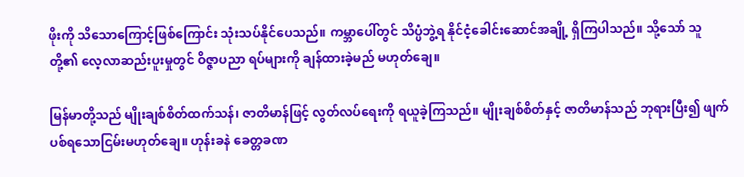ဖိုးကို သိသောကြောင့်ဖြစ်ကြောင်း သုံးသပ်နိုင်ပေသည်။ ကမ္ဘာပေါ်တွင် သိပ္ပံဘွဲ့ရ နိုင်ငံ့ခေါင်းဆောင်အချို့ ရှိကြပါသည်။ သို့သော် သူတို့၏ လေ့လာဆည်းပူးမှုတွင် ဝိဇ္ဇာပညာ ရပ်များကို ချန်ထားခဲ့မည် မဟုတ်ချေ။

မြန်မာတို့သည် မျိုးချစ်စိတ်ထက်သန်၊ ဇာတိမာန်ဖြင့် လွတ်လပ်ရေးကို ရယူခဲ့ကြသည်။ မျိုးချစ်စိတ်နှင့် ဇာတိမာန်သည် ဘုရားပြီး၍ ဖျက်ပစ်ရသောငြမ်းမဟုတ်ချေ။ ဟုန်းခနဲ ခေတ္တခဏ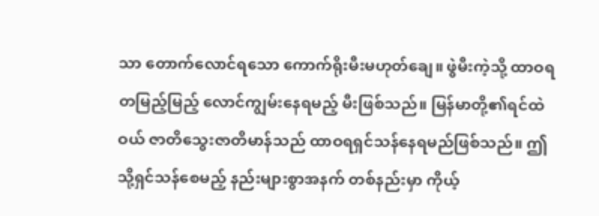သာ တောက်လောင်ရသော ကောက်ရိုးမီးမဟုတ်ချေ။ ဖွဲမီးကဲ့သို့ ထာဝရတမြည့်မြည့် လောင်ကျွမ်းနေရမည့် မီးဖြစ်သည်။ မြန်မာတို့၏ရင်ထဲဝယ် ဇာတိသွေးဇာတိမာန်သည် ထာဝရရှင်သန်နေရမည်ဖြစ်သည်။ ဤသို့ရှင်သန်စေမည့် နည်းများစွာအနက် တစ်နည်းမှာ ကိုယ့်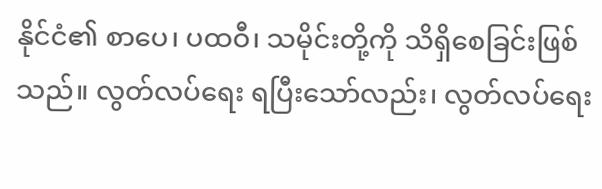နိုင်ငံ၏ စာပေ၊ ပထဝီ၊ သမိုင်းတို့ကို သိရှိစေခြင်းဖြစ်သည်။ လွတ်လပ်ရေး ရပြီးသော်လည်း၊ လွတ်လပ်ရေး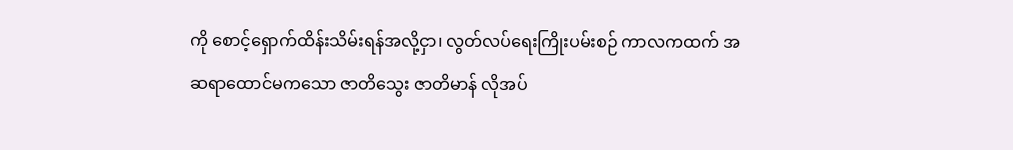ကို စောင့်ရှောက်ထိန်းသိမ်းရန်အလို့ငှာ၊ လွတ်လပ်ရေးကြိုးပမ်းစဉ် ကာလကထက် အဆရာထောင်မကသော ဇာတိသွေး ဇာတိမာန် လိုအပ်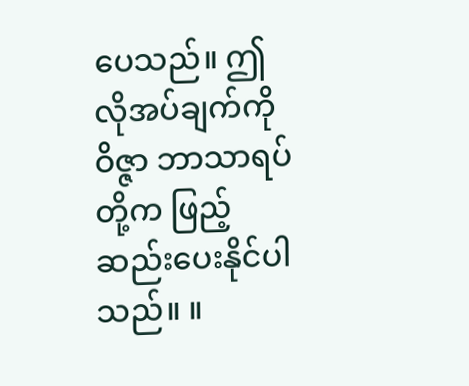ပေသည်။ ဤလိုအပ်ချက်ကို ဝိဇ္ဇာ ဘာသာရပ်တို့က ဖြည့်ဆည်းပေးနိုင်ပါသည်။ ။